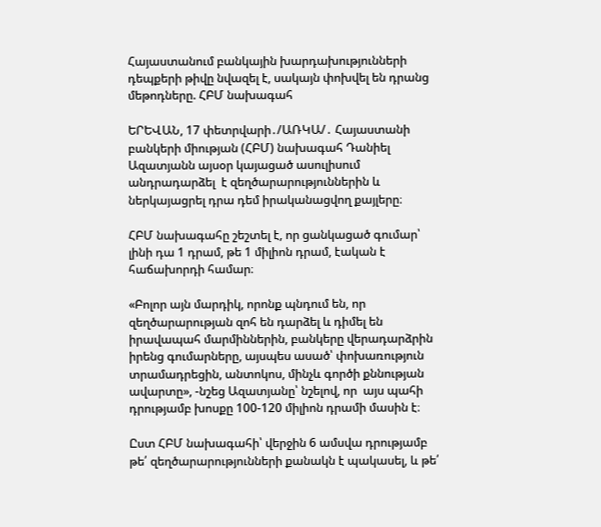Հայաստանում բանկային խարդախությունների դեպքերի թիվը նվազել է, սակայն փոխվել են դրանց մեթոդները. ՀԲՄ նախագահ

ԵՐԵՎԱՆ, 17 փետրվարի․/ԱՌԿԱ/․ Հայաստանի բանկերի միության (ՀԲՄ) նախագահ Դանիել Ազատյանն այսօր կայացած ասուլիսում անդրադարձել  է զեղծարարություններին և ներկայացրել դրա դեմ իրականացվող քայլերը։

ՀԲՄ նախագահը շեշտել է, որ ցանկացած գումար՝ լինի դա 1 դրամ, թե 1 միլիոն դրամ, էական է հաճախորդի համար։

«Բոլոր այն մարդիկ, որոնք պնդում են, որ զեղծարարության զոհ են դարձել և դիմել են իրավապահ մարմիններին, բանկերը վերադարձրին իրենց գումարները, այսպես ասած՝ փոխառություն տրամադրեցին, անտոկոս, մինչև գործի քննության ավարտը», -նշեց Ազատյանը՝ նշելով, որ  այս պահի դրությամբ խոսքը 100-120 միլիոն դրամի մասին է։

Ըստ ՀԲՄ նախագահի՝ վերջին 6 ամսվա դրությամբ թե՛ զեղծարարությունների քանակն է պակասել, և թե՛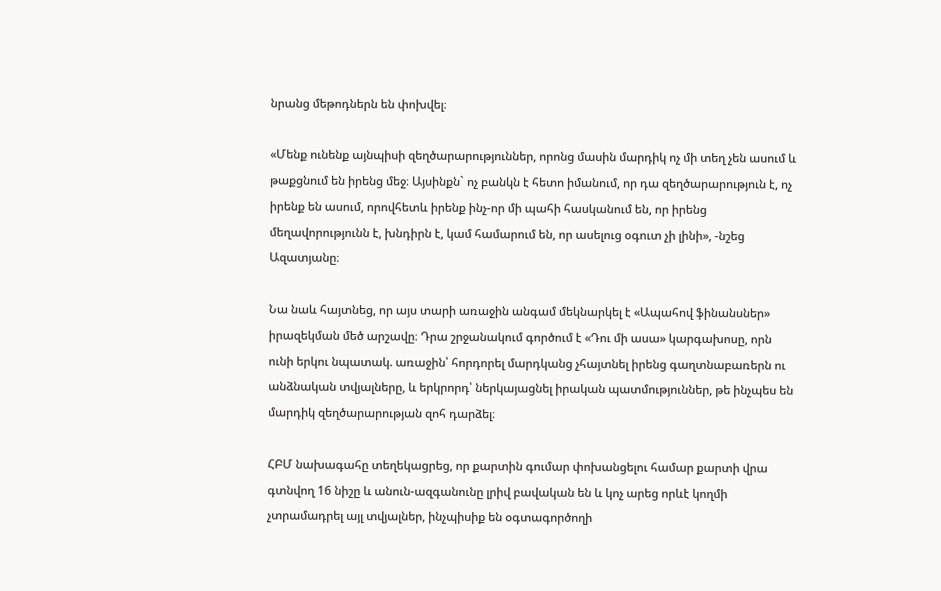նրանց մեթոդներն են փոխվել։

«Մենք ունենք այնպիսի զեղծարարություններ, որոնց մասին մարդիկ ոչ մի տեղ չեն ասում և թաքցնում են իրենց մեջ։ Այսինքն` ոչ բանկն է հետո իմանում, որ դա զեղծարարություն է, ոչ իրենք են ասում, որովհետև իրենք ինչ-որ մի պահի հասկանում են, որ իրենց մեղավորությունն է, խնդիրն է, կամ համարում են, որ ասելուց օգուտ չի լինի», -նշեց Ազատյանը։

Նա նաև հայտնեց, որ այս տարի առաջին անգամ մեկնարկել է «Ապահով ֆինանսներ» իրազեկման մեծ արշավը։ Դրա շրջանակում գործում է «Դու մի ասա» կարգախոսը, որն ունի երկու նպատակ. առաջին՝ հորդորել մարդկանց չհայտնել իրենց գաղտնաբառերն ու անձնական տվյալները, և երկրորդ՝ ներկայացնել իրական պատմություններ, թե ինչպես են մարդիկ զեղծարարության զոհ դարձել։

ՀԲՄ նախագահը տեղեկացրեց, որ քարտին գումար փոխանցելու համար քարտի վրա գտնվող 16 նիշը և անուն-ազգանունը լրիվ բավական են և կոչ արեց որևէ կողմի չտրամադրել այլ տվյալներ, ինչպիսիք են օգտագործողի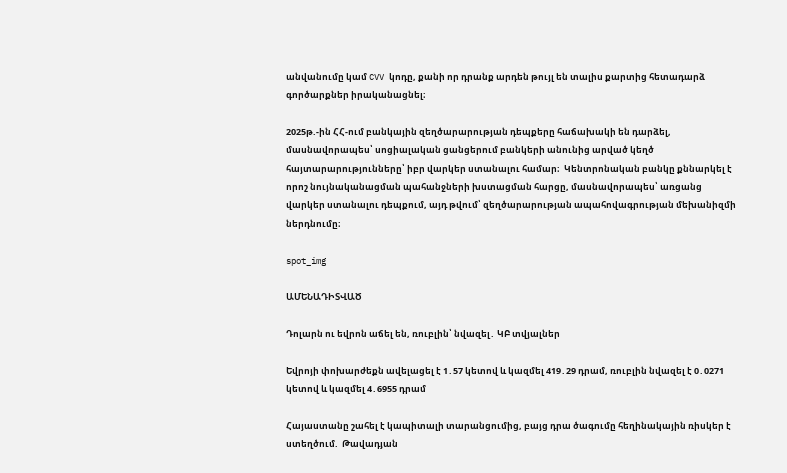անվանումը կամ CVV կոդը, քանի որ դրանք արդեն թույլ են տալիս քարտից հետադարձ գործարքներ իրականացնել։

2025թ.-ին ՀՀ-ում բանկային զեղծարարության դեպքերը հաճախակի են դարձել, մասնավորապես՝ սոցիալական ցանցերում բանկերի անունից արված կեղծ հայտարարությունները՝ իբր վարկեր ստանալու համար։  Կենտրոնական բանկը քննարկել է որոշ նույնականացման պահանջների խստացման հարցը, մասնավորապես՝ առցանց վարկեր ստանալու դեպքում, այդ թվում՝ զեղծարարության ապահովագրության մեխանիզմի ներդնումը։

spot_img

ԱՄԵՆԱԴԻՏՎԱԾ

Դոլարն ու եվրոն աճել են, ռուբլին՝ նվազել․ ԿԲ տվյալներ

Եվրոյի փոխարժեքն ավելացել է 1․57 կետով և կազմել 419․29 դրամ, ռուբլին նվազել է 0․0271 կետով և կազմել 4․6955 դրամ

Հայաստանը շահել է կապիտալի տարանցումից, բայց դրա ծագումը հեղինակային ռիսկեր է ստեղծում.  Թավադյան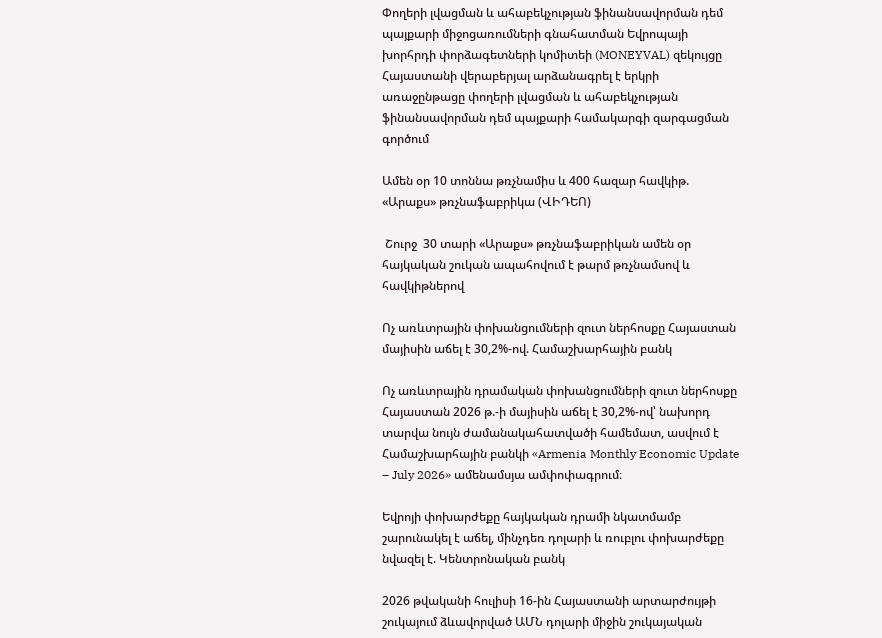Փողերի լվացման և ահաբեկչության ֆինանսավորման դեմ պայքարի միջոցառումների գնահատման Եվրոպայի խորհրդի փորձագետների կոմիտեի (MONEYVAL) զեկույցը Հայաստանի վերաբերյալ արձանագրել է երկրի առաջընթացը փողերի լվացման և ահաբեկչության ֆինանսավորման դեմ պայքարի համակարգի զարգացման գործում

Ամեն օր 10 տոննա թռչնամիս և 400 հազար հավկիթ. «Արաքս» թռչնաֆաբրիկա (ՎԻԴԵՈ)

 Շուրջ  30 տարի «Արաքս» թռչնաֆաբրիկան ամեն օր հայկական շուկան ապահովում է թարմ թռչնամսով և հավկիթներով

Ոչ առևտրային փոխանցումների զուտ ներհոսքը Հայաստան մայիսին աճել է 30,2%-ով. Համաշխարհային բանկ

Ոչ առևտրային դրամական փոխանցումների զուտ ներհոսքը Հայաստան 2026 թ.-ի մայիսին աճել է 30,2%-ով՝ նախորդ տարվա նույն ժամանակահատվածի համեմատ, ասվում է Համաշխարհային բանկի «Armenia Monthly Economic Update – July 2026» ամենամսյա ամփոփագրում։

Եվրոյի փոխարժեքը հայկական դրամի նկատմամբ շարունակել է աճել, մինչդեռ դոլարի և ռուբլու փոխարժեքը նվազել է. Կենտրոնական բանկ

2026 թվականի հուլիսի 16-ին Հայաստանի արտարժույթի շուկայում ձևավորված ԱՄՆ դոլարի միջին շուկայական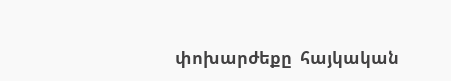փոխարժեքը  հայկական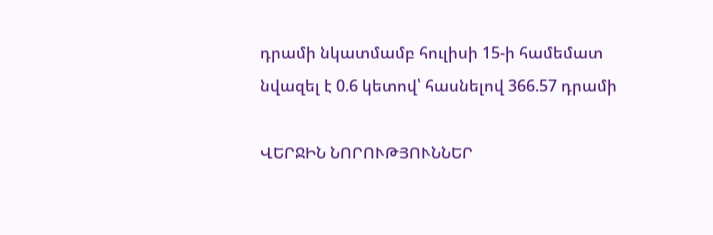դրամի նկատմամբ հուլիսի 15-ի համեմատ նվազել է 0.6 կետով՝ հասնելով 366.57 դրամի

ՎԵՐՋԻՆ ՆՈՐՈՒԹՅՈՒՆՆԵՐ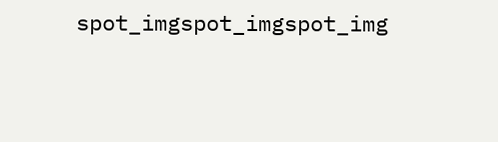spot_imgspot_imgspot_img